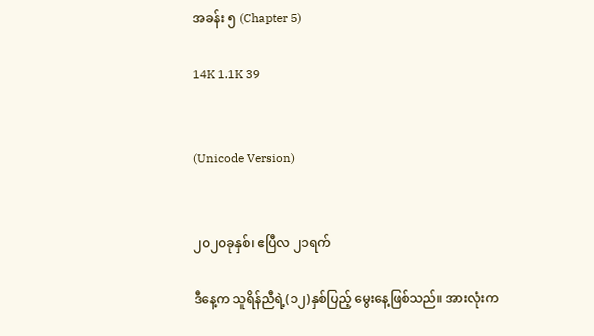အခန်း ၅ (Chapter 5)

14K 1.1K 39


(Unicode Version)


၂၀၂၀ခုနှစ်၊ ဧပြီလ ၂၁ရက်

ဒီနေ့က သူရိန်ညီရဲ့(၁၂)နှစ်ပြည့် မွေးနေ့ဖြစ်သည်။ အားလုံးက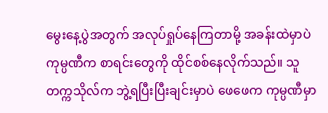မွေးနေ့ပွဲအတွက် အလုပ်ရှုပ်နေကြတာမို့ အခန်းထဲမှာပဲ ကုမ္ပဏီက စာရင်းတွေကို ထိုင်စစ်နေလိုက်သည်။ သူ တက္ကသိုလ်က ဘွဲ့ရပြီးပြီးချင်းမှာပဲ ဖေဖေက ကုမ္ပဏီမှာ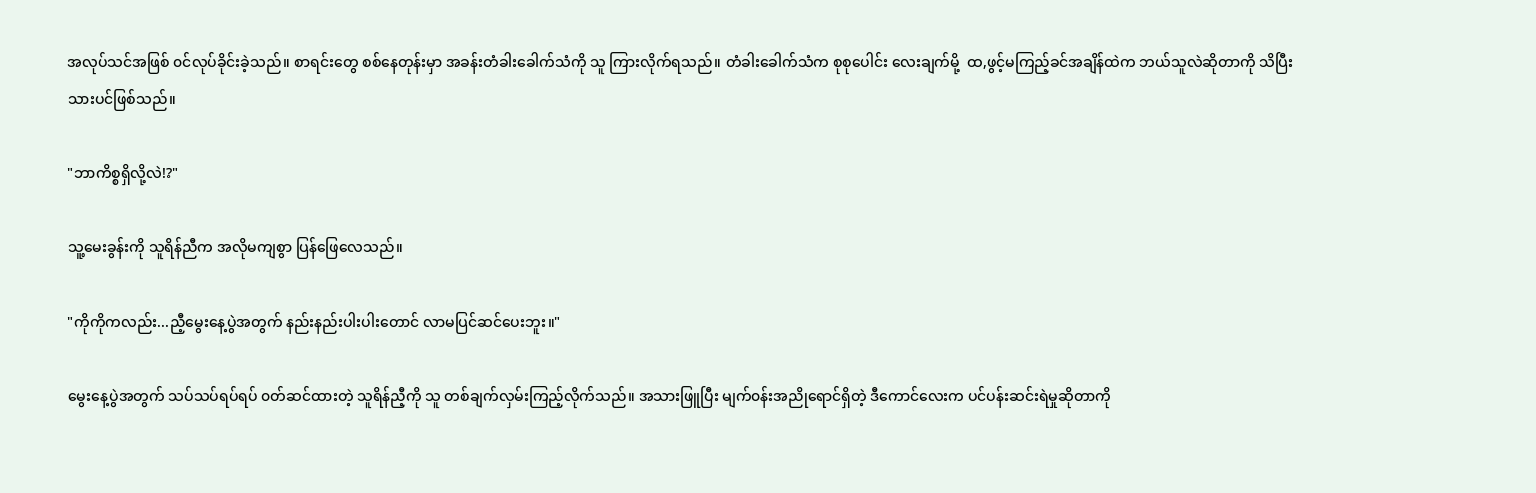အလုပ်သင်အဖြစ် ၀င်လုပ်ခိုင်းခဲ့သည်။ စာရင်းတွေ စစ်နေတုန်းမှာ အခန်းတံခါးခေါက်သံကို သူ ကြားလိုက်ရသည်။ တံခါးခေါက်သံက စုစုပေါင်း လေးချက်မို့  ထ,ဖွင့်မကြည့်ခင်အချိန်ထဲက ဘယ်သူလဲဆိုတာကို သိပြီးသားပင်ဖြစ်သည်။

"ဘာကိစ္စရှိလို့လဲ!?"

သူ့မေးခွန်းကို သူရိန်ညီက အလိုမကျစွာ ပြန်ဖြေလေသည်။

"ကိုကိုကလည်း...ညီ့မွေးနေ့ပွဲအတွက် နည်းနည်းပါးပါးတောင် လာမပြင်ဆင်ပေးဘူး။"

မွေးနေ့ပွဲအတွက် သပ်သပ်ရပ်ရပ် ၀တ်ဆင်ထားတဲ့ သူရိန်ညီ့ကို သူ တစ်ချက်လှမ်းကြည့်လိုက်သည်။ အသားဖြူပြီး မျက်၀န်းအညိုရောင်ရှိတဲ့ ဒီကောင်လေးက ပင်ပန်းဆင်းရဲမှုဆိုတာကို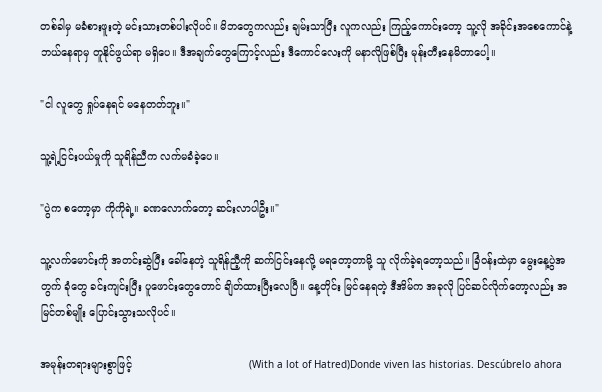တစ်ခါမှ မခံစားဖူးတဲ့ မင်းသားတစ်ပါးလိုပင်။ မိဘတွေကလည်း ချမ်းသာပြီး လူကလည်း ကြည့်ကောင်းတော့ သူ့လို အခိုင်း‌အစေကောင်နဲ့ ဘယ်နေရာမှ တူနိုင်ဖွယ်ရာ မရှိပေ။ ဒီအချက်တွေကြောင့်လည်း ဒီကောင်လေးကို မနာလိုဖြစ်ပြီး မုန်းတီးနေမိတာပေါ့။

"ငါ လူတွေ ရှုပ်နေရင် မနေတတ်ဘူး။"

သူ့ရဲ့ငြင်းပယ်မှုကို သူရိန်ညီက လက်မခံခဲ့ပေ။

"ပွဲက စတော့မှာ ကိုကိုရဲ့။ ခဏလောက်တော့ ဆင်းလာပါဦး။"

သူ့လက်မောင်းကို အတင်းဆွဲပြီး ခေါ်နေတဲ့ သူရိန်ညီ့ကို ဆက်ငြင်းနေလို့ မရတော့တာမို့ သူ လိုက်ခဲ့ရတော့သည်။ ခြံ၀န်းထဲမှာ မွေးနေ့ပွဲအတွက် ခုံတွေ ခင်းကျင်းပြီး ပူဖောင်းတွေတောင် ချိတ်ထားပြီးလေပြီ။ နေ့တိုင်း မြင်နေရတဲ့ ဒီအိမ်က အခုလို ပြင်ဆင်လိုက်တော့လည်း အမြင်တစ်မျိုး ပြောင်းသွားသလိုပင်။

အမုန်းတရားများစွာဖြင့်                                    (With a lot of Hatred)Donde viven las historias. Descúbrelo ahora